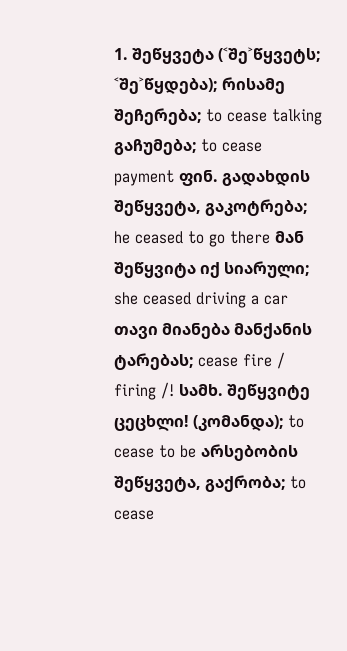1. შეწყვეტა (˂შე˃წყვეტს; ˂შე˃წყდება); რისამე შეჩერება; to cease talking გაჩუმება; to cease payment ფინ. გადახდის შეწყვეტა, გაკოტრება; he ceased to go there მან შეწყვიტა იქ სიარული; she ceased driving a car თავი მიანება მანქანის ტარებას; cease fire / firing /! სამხ. შეწყვიტე ცეცხლი! (კომანდა); to cease to be არსებობის შეწყვეტა, გაქრობა; to cease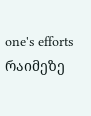one's efforts რაიმეზე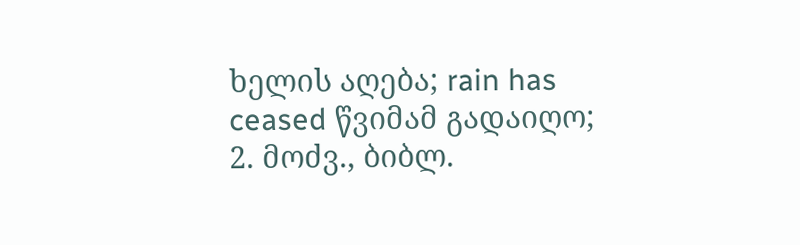ხელის აღება; rain has ceased წვიმამ გადაიღო;
2. მოძვ., ბიბლ.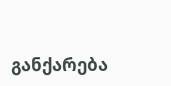განქარება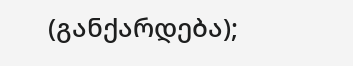(განქარდება);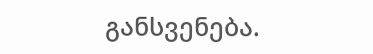განსვენება.